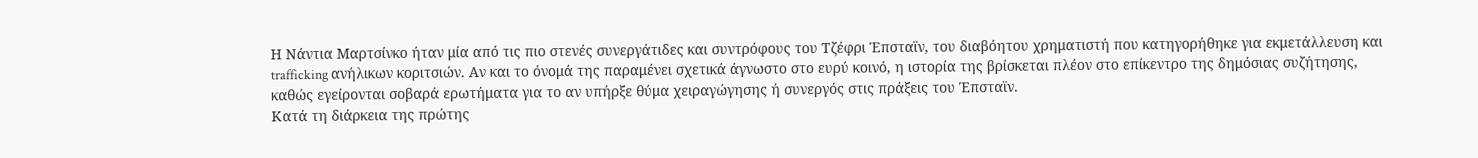Η Νάντια Μαρτσίνκο ήταν μία από τις πιο στενές συνεργάτιδες και συντρόφους του Τζέφρι Έπσταϊν, του διαβόητου χρηματιστή που κατηγορήθηκε για εκμετάλλευση και trafficking ανήλικων κοριτσιών. Αν και το όνομά της παραμένει σχετικά άγνωστο στο ευρύ κοινό, η ιστορία της βρίσκεται πλέον στο επίκεντρο της δημόσιας συζήτησης, καθώς εγείρονται σοβαρά ερωτήματα για το αν υπήρξε θύμα χειραγώγησης ή συνεργός στις πράξεις του Έπσταϊν.
Κατά τη διάρκεια της πρώτης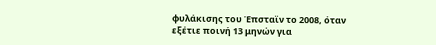φυλάκισης του Έπσταϊν το 2008, όταν εξέτιε ποινή 13 μηνών για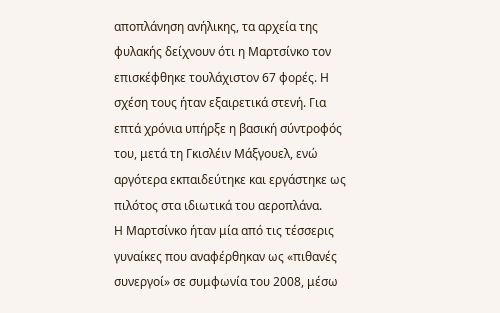αποπλάνηση ανήλικης, τα αρχεία της φυλακής δείχνουν ότι η Μαρτσίνκο τον επισκέφθηκε τουλάχιστον 67 φορές. Η σχέση τους ήταν εξαιρετικά στενή. Για επτά χρόνια υπήρξε η βασική σύντροφός του, μετά τη Γκισλέιν Μάξγουελ, ενώ αργότερα εκπαιδεύτηκε και εργάστηκε ως πιλότος στα ιδιωτικά του αεροπλάνα.
Η Μαρτσίνκο ήταν μία από τις τέσσερις γυναίκες που αναφέρθηκαν ως «πιθανές συνεργοί» σε συμφωνία του 2008, μέσω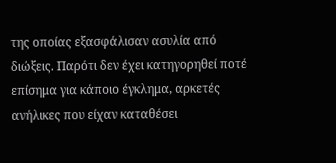της οποίας εξασφάλισαν ασυλία από διώξεις. Παρότι δεν έχει κατηγορηθεί ποτέ επίσημα για κάποιο έγκλημα, αρκετές ανήλικες που είχαν καταθέσει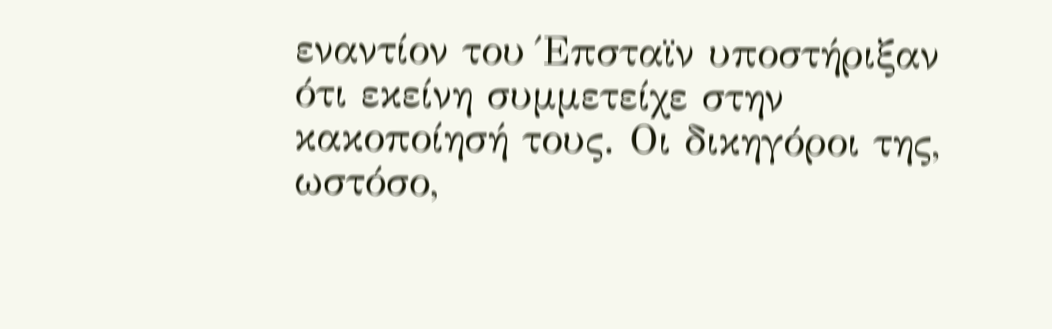εναντίον του Έπσταϊν υποστήριξαν ότι εκείνη συμμετείχε στην κακοποίησή τους. Οι δικηγόροι της, ωστόσο,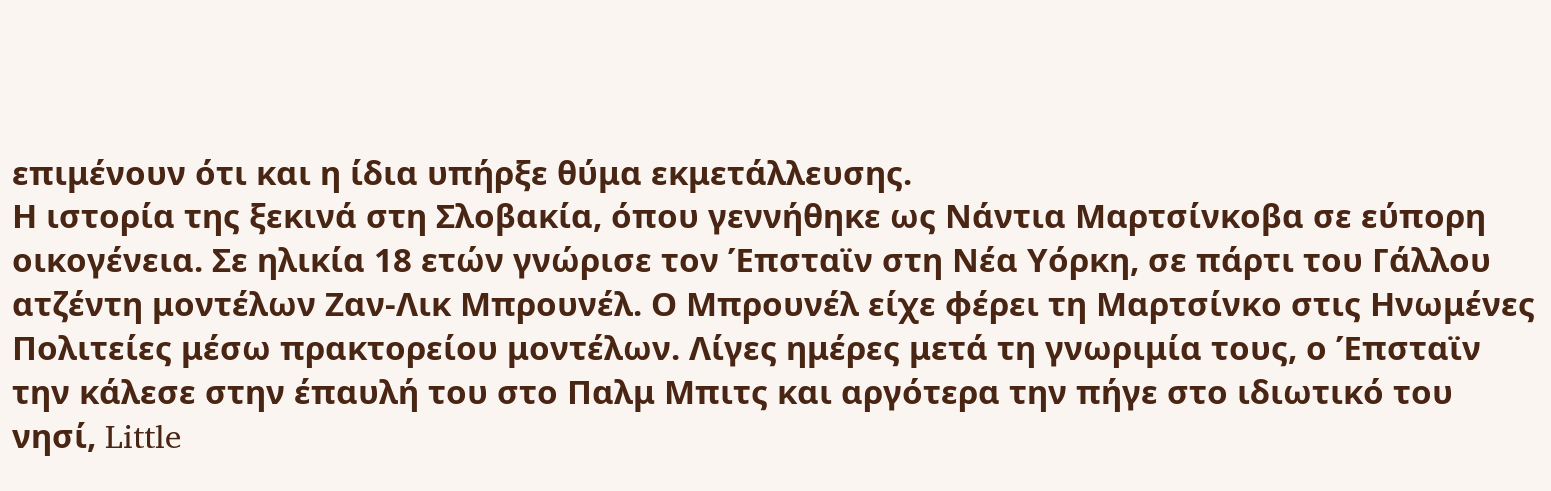επιμένουν ότι και η ίδια υπήρξε θύμα εκμετάλλευσης.
Η ιστορία της ξεκινά στη Σλοβακία, όπου γεννήθηκε ως Νάντια Μαρτσίνκοβα σε εύπορη οικογένεια. Σε ηλικία 18 ετών γνώρισε τον Έπσταϊν στη Νέα Υόρκη, σε πάρτι του Γάλλου ατζέντη μοντέλων Ζαν-Λικ Μπρουνέλ. Ο Μπρουνέλ είχε φέρει τη Μαρτσίνκο στις Ηνωμένες Πολιτείες μέσω πρακτορείου μοντέλων. Λίγες ημέρες μετά τη γνωριμία τους, ο Έπσταϊν την κάλεσε στην έπαυλή του στο Παλμ Μπιτς και αργότερα την πήγε στο ιδιωτικό του νησί, Little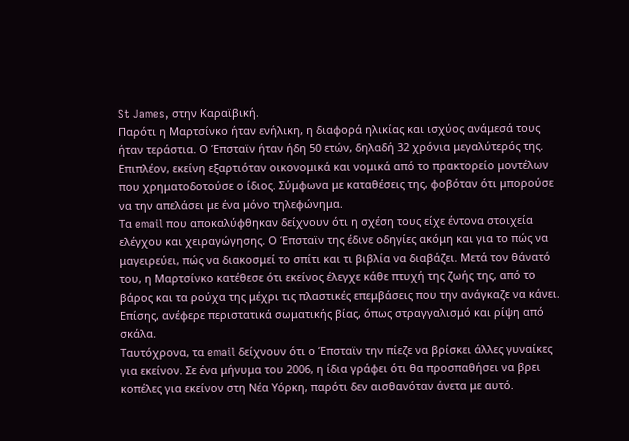St James, στην Καραϊβική.
Παρότι η Μαρτσίνκο ήταν ενήλικη, η διαφορά ηλικίας και ισχύος ανάμεσά τους ήταν τεράστια. Ο Έπσταϊν ήταν ήδη 50 ετών, δηλαδή 32 χρόνια μεγαλύτερός της. Επιπλέον, εκείνη εξαρτιόταν οικονομικά και νομικά από το πρακτορείο μοντέλων που χρηματοδοτούσε ο ίδιος. Σύμφωνα με καταθέσεις της, φοβόταν ότι μπορούσε να την απελάσει με ένα μόνο τηλεφώνημα.
Τα email που αποκαλύφθηκαν δείχνουν ότι η σχέση τους είχε έντονα στοιχεία ελέγχου και χειραγώγησης. Ο Έπσταϊν της έδινε οδηγίες ακόμη και για το πώς να μαγειρεύει, πώς να διακοσμεί το σπίτι και τι βιβλία να διαβάζει. Μετά τον θάνατό του, η Μαρτσίνκο κατέθεσε ότι εκείνος έλεγχε κάθε πτυχή της ζωής της, από το βάρος και τα ρούχα της μέχρι τις πλαστικές επεμβάσεις που την ανάγκαζε να κάνει. Επίσης, ανέφερε περιστατικά σωματικής βίας, όπως στραγγαλισμό και ρίψη από σκάλα.
Ταυτόχρονα, τα email δείχνουν ότι ο Έπσταϊν την πίεζε να βρίσκει άλλες γυναίκες για εκείνον. Σε ένα μήνυμα του 2006, η ίδια γράφει ότι θα προσπαθήσει να βρει κοπέλες για εκείνον στη Νέα Υόρκη, παρότι δεν αισθανόταν άνετα με αυτό.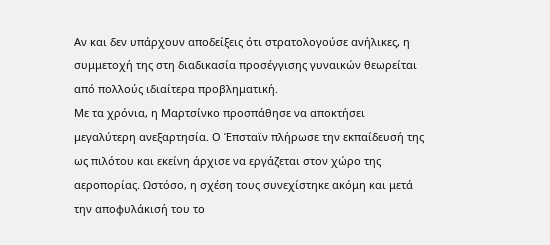Αν και δεν υπάρχουν αποδείξεις ότι στρατολογούσε ανήλικες, η συμμετοχή της στη διαδικασία προσέγγισης γυναικών θεωρείται από πολλούς ιδιαίτερα προβληματική.
Με τα χρόνια, η Μαρτσίνκο προσπάθησε να αποκτήσει μεγαλύτερη ανεξαρτησία. Ο Έπσταϊν πλήρωσε την εκπαίδευσή της ως πιλότου και εκείνη άρχισε να εργάζεται στον χώρο της αεροπορίας. Ωστόσο, η σχέση τους συνεχίστηκε ακόμη και μετά την αποφυλάκισή του το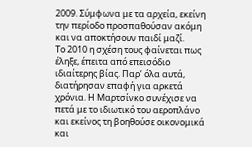2009. Σύμφωνα με τα αρχεία, εκείνη την περίοδο προσπαθούσαν ακόμη και να αποκτήσουν παιδί μαζί.
Το 2010 η σχέση τους φαίνεται πως έληξε, έπειτα από επεισόδιο ιδιαίτερης βίας. Παρ’ όλα αυτά, διατήρησαν επαφή για αρκετά χρόνια. Η Μαρτσίνκο συνέχισε να πετά με το ιδιωτικό του αεροπλάνο και εκείνος τη βοηθούσε οικονομικά και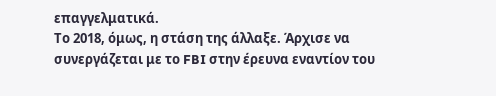επαγγελματικά.
Το 2018, όμως, η στάση της άλλαξε. Άρχισε να συνεργάζεται με το FBI στην έρευνα εναντίον του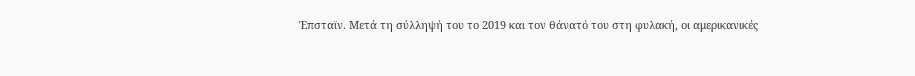Έπσταϊν. Μετά τη σύλληψή του το 2019 και τον θάνατό του στη φυλακή, οι αμερικανικές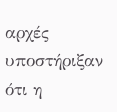αρχές υποστήριξαν ότι η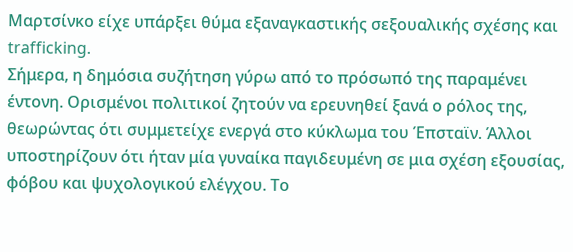Μαρτσίνκο είχε υπάρξει θύμα εξαναγκαστικής σεξουαλικής σχέσης και trafficking.
Σήμερα, η δημόσια συζήτηση γύρω από το πρόσωπό της παραμένει έντονη. Ορισμένοι πολιτικοί ζητούν να ερευνηθεί ξανά ο ρόλος της, θεωρώντας ότι συμμετείχε ενεργά στο κύκλωμα του Έπσταϊν. Άλλοι υποστηρίζουν ότι ήταν μία γυναίκα παγιδευμένη σε μια σχέση εξουσίας, φόβου και ψυχολογικού ελέγχου. Το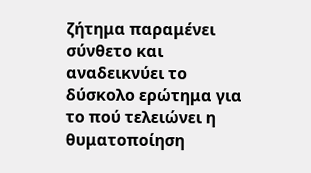ζήτημα παραμένει σύνθετο και αναδεικνύει το δύσκολο ερώτημα για το πού τελειώνει η θυματοποίηση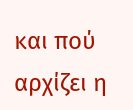και πού αρχίζει η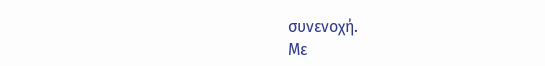συνενοχή.
Με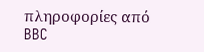πληροφορίες από BBC